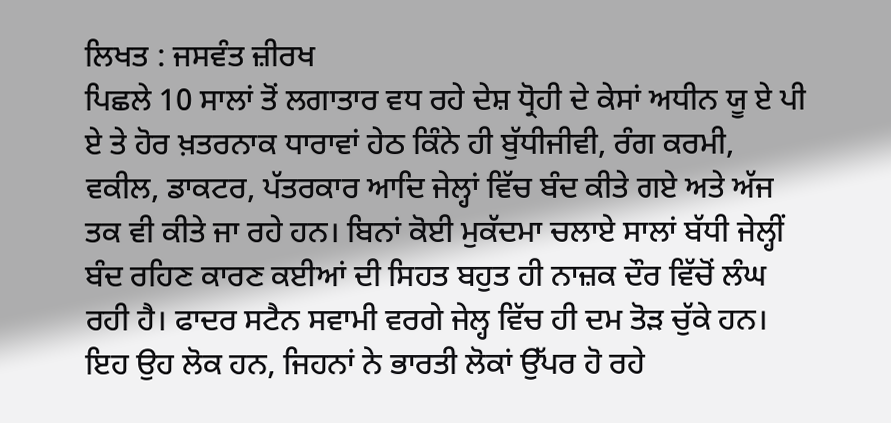ਲਿਖਤ : ਜਸਵੰਤ ਜ਼ੀਰਖ
ਪਿਛਲੇ 10 ਸਾਲਾਂ ਤੋਂ ਲਗਾਤਾਰ ਵਧ ਰਹੇ ਦੇਸ਼ ਧ੍ਰੋਹੀ ਦੇ ਕੇਸਾਂ ਅਧੀਨ ਯੂ ਏ ਪੀ ਏ ਤੇ ਹੋਰ ਖ਼ਤਰਨਾਕ ਧਾਰਾਵਾਂ ਹੇਠ ਕਿੰਨੇ ਹੀ ਬੁੱਧੀਜੀਵੀ, ਰੰਗ ਕਰਮੀ, ਵਕੀਲ, ਡਾਕਟਰ, ਪੱਤਰਕਾਰ ਆਦਿ ਜੇਲ੍ਹਾਂ ਵਿੱਚ ਬੰਦ ਕੀਤੇ ਗਏ ਅਤੇ ਅੱਜ ਤਕ ਵੀ ਕੀਤੇ ਜਾ ਰਹੇ ਹਨ। ਬਿਨਾਂ ਕੋਈ ਮੁਕੱਦਮਾ ਚਲਾਏ ਸਾਲਾਂ ਬੱਧੀ ਜੇਲ੍ਹੀਂ ਬੰਦ ਰਹਿਣ ਕਾਰਣ ਕਈਆਂ ਦੀ ਸਿਹਤ ਬਹੁਤ ਹੀ ਨਾਜ਼ਕ ਦੌਰ ਵਿੱਚੋਂ ਲੰਘ ਰਹੀ ਹੈ। ਫਾਦਰ ਸਟੈਨ ਸਵਾਮੀ ਵਰਗੇ ਜੇਲ੍ਹ ਵਿੱਚ ਹੀ ਦਮ ਤੋੜ ਚੁੱਕੇ ਹਨ। ਇਹ ਉਹ ਲੋਕ ਹਨ, ਜਿਹਨਾਂ ਨੇ ਭਾਰਤੀ ਲੋਕਾਂ ਉੱਪਰ ਹੋ ਰਹੇ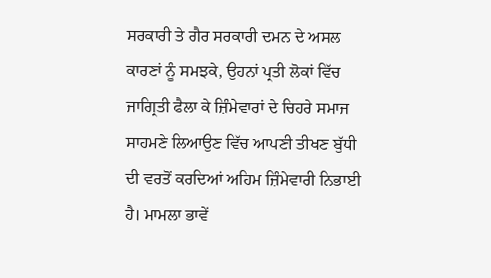ਸਰਕਾਰੀ ਤੇ ਗੈਰ ਸਰਕਾਰੀ ਦਮਨ ਦੇ ਅਸਲ ਕਾਰਣਾਂ ਨੂੰ ਸਮਝਕੇ, ਉਹਨਾਂ ਪ੍ਰਤੀ ਲੋਕਾਂ ਵਿੱਚ ਜਾਗ੍ਰਿਤੀ ਫੈਲਾ ਕੇ ਜ਼ਿੰਮੇਵਾਰਾਂ ਦੇ ਚਿਹਰੇ ਸਮਾਜ ਸਾਹਮਣੇ ਲਿਆਉਣ ਵਿੱਚ ਆਪਣੀ ਤੀਖਣ ਬੁੱਧੀ ਦੀ ਵਰਤੋਂ ਕਰਦਿਆਂ ਅਹਿਮ ਜ਼ਿੰਮੇਵਾਰੀ ਨਿਭਾਈ ਹੈ। ਮਾਮਲਾ ਭਾਵੇਂ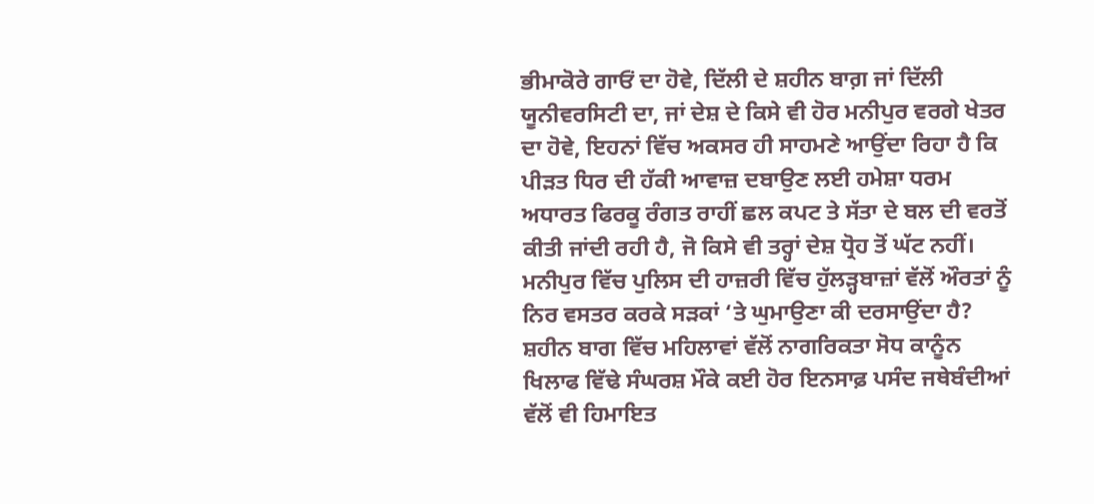ਭੀਮਾਕੋਰੇ ਗਾਓਂ ਦਾ ਹੋਵੇ, ਦਿੱਲੀ ਦੇ ਸ਼ਹੀਨ ਬਾਗ਼ ਜਾਂ ਦਿੱਲੀ ਯੂਨੀਵਰਸਿਟੀ ਦਾ, ਜਾਂ ਦੇਸ਼ ਦੇ ਕਿਸੇ ਵੀ ਹੋਰ ਮਨੀਪੁਰ ਵਰਗੇ ਖੇਤਰ ਦਾ ਹੋਵੇ, ਇਹਨਾਂ ਵਿੱਚ ਅਕਸਰ ਹੀ ਸਾਹਮਣੇ ਆਉਂਦਾ ਰਿਹਾ ਹੈ ਕਿ ਪੀੜਤ ਧਿਰ ਦੀ ਹੱਕੀ ਆਵਾਜ਼ ਦਬਾਉਣ ਲਈ ਹਮੇਸ਼ਾ ਧਰਮ ਅਧਾਰਤ ਫਿਰਕੂ ਰੰਗਤ ਰਾਹੀਂ ਛਲ ਕਪਟ ਤੇ ਸੱਤਾ ਦੇ ਬਲ ਦੀ ਵਰਤੋਂ ਕੀਤੀ ਜਾਂਦੀ ਰਹੀ ਹੈ, ਜੋ ਕਿਸੇ ਵੀ ਤਰ੍ਹਾਂ ਦੇਸ਼ ਧ੍ਰੋਹ ਤੋਂ ਘੱਟ ਨਹੀਂ। ਮਨੀਪੁਰ ਵਿੱਚ ਪੁਲਿਸ ਦੀ ਹਾਜ਼ਰੀ ਵਿੱਚ ਹੁੱਲੜ੍ਹਬਾਜ਼ਾਂ ਵੱਲੋਂ ਔਰਤਾਂ ਨੂੰ ਨਿਰ ਵਸਤਰ ਕਰਕੇ ਸੜਕਾਂ ‘ਤੇ ਘੁਮਾਉਣਾ ਕੀ ਦਰਸਾਉਂਦਾ ਹੈ? ਸ਼ਹੀਨ ਬਾਗ ਵਿੱਚ ਮਹਿਲਾਵਾਂ ਵੱਲੋਂ ਨਾਗਰਿਕਤਾ ਸੋਧ ਕਾਨੂੰਨ ਖਿਲਾਫ ਵਿੱਢੇ ਸੰਘਰਸ਼ ਮੌਕੇ ਕਈ ਹੋਰ ਇਨਸਾਫ਼ ਪਸੰਦ ਜਥੇਬੰਦੀਆਂ ਵੱਲੋਂ ਵੀ ਹਿਮਾਇਤ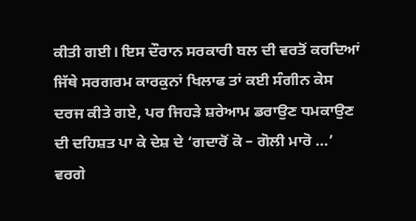ਕੀਤੀ ਗਈ। ਇਸ ਦੌਰਾਨ ਸਰਕਾਰੀ ਬਲ ਦੀ ਵਰਤੋਂ ਕਰਦਿਆਂ ਜਿੱਥੇ ਸਰਗਰਮ ਕਾਰਕੁਨਾਂ ਖਿਲਾਫ ਤਾਂ ਕਈ ਸੰਗੀਨ ਕੇਸ ਦਰਜ ਕੀਤੇ ਗਏ, ਪਰ ਜਿਹੜੇ ਸ਼ਰੇਆਮ ਡਰਾਉਣ ਧਮਕਾਉਣ ਦੀ ਦਹਿਸ਼ਤ ਪਾ ਕੇ ਦੇਸ਼ ਦੇ ‘ਗਦਾਰੋਂ ਕੋ – ਗੋਲੀ ਮਾਰੋ …’ ਵਰਗੇ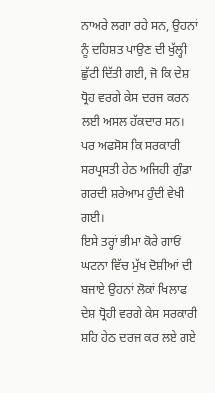ਨਾਅਰੇ ਲਗਾ ਰਹੇ ਸਨ, ਉਹਨਾਂ ਨੂੰ ਦਹਿਸ਼ਤ ਪਾਉਣ ਦੀ ਖੁੱਲ੍ਹੀ ਛੁੱਟੀ ਦਿੱਤੀ ਗਈ, ਜੋ ਕਿ ਦੇਸ਼ ਧ੍ਰੋਹ ਵਰਗੇ ਕੇਸ ਦਰਜ ਕਰਨ ਲਈ ਅਸਲ ਹੱਕਦਾਰ ਸਨ। ਪਰ ਅਫਸੋਸ ਕਿ ਸਰਕਾਰੀ ਸਰਪ੍ਰਸਤੀ ਹੇਠ ਅਜਿਹੀ ਗੁੰਡਾ ਗਰਦੀ ਸ਼ਰੇਆਮ ਹੁੰਦੀ ਵੇਖੀ ਗਈ।
ਇਸੇ ਤਰ੍ਹਾਂ ਭੀਮਾ ਕੋਰੇ ਗਾਓਂ ਘਟਨਾ ਵਿੱਚ ਮੁੱਖ ਦੋਸ਼ੀਆਂ ਦੀ ਬਜਾਏ ਉਹਨਾਂ ਲੋਕਾਂ ਖਿਲਾਫ ਦੇਸ਼ ਧ੍ਰੋਹੀ ਵਰਗੇ ਕੇਸ ਸਰਕਾਰੀ ਸ਼ਹਿ ਹੇਠ ਦਰਜ ਕਰ ਲਏ ਗਏ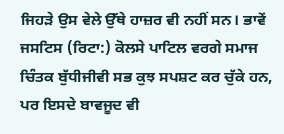ਜਿਹੜੇ ਉਸ ਵੇਲੇ ਉੱਥੇ ਹਾਜ਼ਰ ਵੀ ਨਹੀਂ ਸਨ। ਭਾਵੇਂ ਜਸਟਿਸ (ਰਿਟਾ:) ਕੋਲਸੇ ਪਾਟਿਲ ਵਰਗੇ ਸਮਾਜ ਚਿੰਤਕ ਬੁੱਧੀਜੀਵੀ ਸਭ ਕੁਝ ਸਪਸ਼ਟ ਕਰ ਚੁੱਕੇ ਹਨ, ਪਰ ਇਸਦੇ ਬਾਵਜੂਦ ਵੀ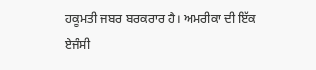ਹਕੂਮਤੀ ਜਬਰ ਬਰਕਰਾਰ ਹੈ। ਅਮਰੀਕਾ ਦੀ ਇੱਕ ਏਜੰਸੀ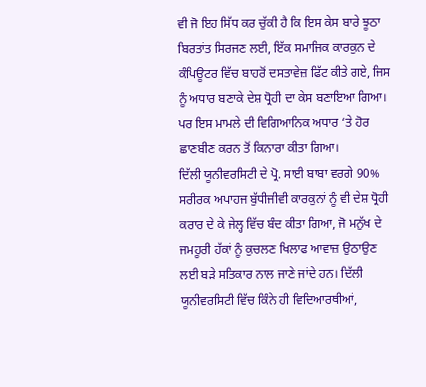ਵੀ ਜੋ ਇਹ ਸਿੱਧ ਕਰ ਚੁੱਕੀ ਹੈ ਕਿ ਇਸ ਕੇਸ ਬਾਰੇ ਝੂਠਾ ਬਿਰਤਾਂਤ ਸਿਰਜਣ ਲਈ, ਇੱਕ ਸਮਾਜਿਕ ਕਾਰਕੁਨ ਦੇ ਕੰਪਿਊਟਰ ਵਿੱਚ ਬਾਹਰੋਂ ਦਸਤਾਵੇਜ਼ ਫਿੱਟ ਕੀਤੇ ਗਏ, ਜਿਸ ਨੂੰ ਅਧਾਰ ਬਣਾਕੇ ਦੇਸ਼ ਧ੍ਰੋਹੀ ਦਾ ਕੇਸ ਬਣਾਇਆ ਗਿਆ। ਪਰ ਇਸ ਮਾਮਲੇ ਦੀ ਵਿਗਿਆਨਿਕ ਅਧਾਰ ‘ਤੇ ਹੋਰ ਛਾਣਬੀਣ ਕਰਨ ਤੋਂ ਕਿਨਾਰਾ ਕੀਤਾ ਗਿਆ।
ਦਿੱਲੀ ਯੂਨੀਵਰਸਿਟੀ ਦੇ ਪ੍ਰੋ. ਸਾਈ ਬਾਬਾ ਵਰਗੇ 90% ਸਰੀਰਕ ਅਪਾਹਜ ਬੁੱਧੀਜੀਵੀ ਕਾਰਕੁਨਾਂ ਨੂੰ ਵੀ ਦੇਸ਼ ਧ੍ਰੋਹੀ ਕਰਾਰ ਦੇ ਕੇ ਜੇਲ੍ਹ ਵਿੱਚ ਬੰਦ ਕੀਤਾ ਗਿਆ, ਜੋ ਮਨੁੱਖ ਦੇ ਜਮਹੂਰੀ ਹੱਕਾਂ ਨੂੰ ਕੁਚਲਣ ਖਿਲਾਫ ਆਵਾਜ਼ ਉਠਾਉਣ ਲਈ ਬੜੇ ਸਤਿਕਾਰ ਨਾਲ ਜਾਣੇ ਜਾਂਦੇ ਹਨ। ਦਿੱਲੀ ਯੂਨੀਵਰਸਿਟੀ ਵਿੱਚ ਕਿੰਨੇ ਹੀ ਵਿਦਿਆਰਥੀਆਂ,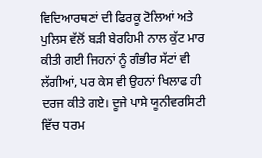ਵਿਦਿਆਰਥਣਾਂ ਦੀ ਫਿਰਕੂ ਟੋਲਿਆਂ ਅਤੇ ਪੁਲਿਸ ਵੱਲੋਂ ਬੜੀ ਬੇਰਹਿਮੀ ਨਾਲ ਕੁੱਟ ਮਾਰ ਕੀਤੀ ਗਈ ਜਿਹਨਾਂ ਨੂੰ ਗੰਭੀਰ ਸੱਟਾਂ ਵੀ ਲੱਗੀਆਂ, ਪਰ ਕੇਸ ਵੀ ਉਹਨਾਂ ਖਿਲਾਫ ਹੀ ਦਰਜ ਕੀਤੇ ਗਏ। ਦੂਜੇ ਪਾਸੇ ਯੂਨੀਵਰਸਿਟੀ ਵਿੱਚ ਧਰਮ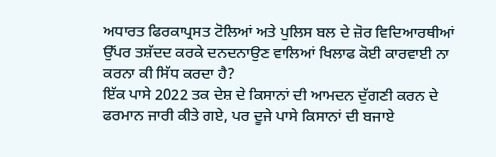ਅਧਾਰਤ ਫਿਰਕਾਪ੍ਰਸਤ ਟੋਲਿਆਂ ਅਤੇ ਪੁਲਿਸ ਬਲ ਦੇ ਜ਼ੋਰ ਵਿਦਿਆਰਥੀਆਂ ਉੱਪਰ ਤਸ਼ੱਦਦ ਕਰਕੇ ਦਨਦਨਾਉਣ ਵਾਲਿਆਂ ਖਿਲਾਫ ਕੋਈ ਕਾਰਵਾਈ ਨਾ ਕਰਨਾ ਕੀ ਸਿੱਧ ਕਰਦਾ ਹੈ?
ਇੱਕ ਪਾਸੇ 2022 ਤਕ ਦੇਸ਼ ਦੇ ਕਿਸਾਨਾਂ ਦੀ ਆਮਦਨ ਦੁੱਗਣੀ ਕਰਨ ਦੇ ਫਰਮਾਨ ਜਾਰੀ ਕੀਤੇ ਗਏ, ਪਰ ਦੂਜੇ ਪਾਸੇ ਕਿਸਾਨਾਂ ਦੀ ਬਜਾਏ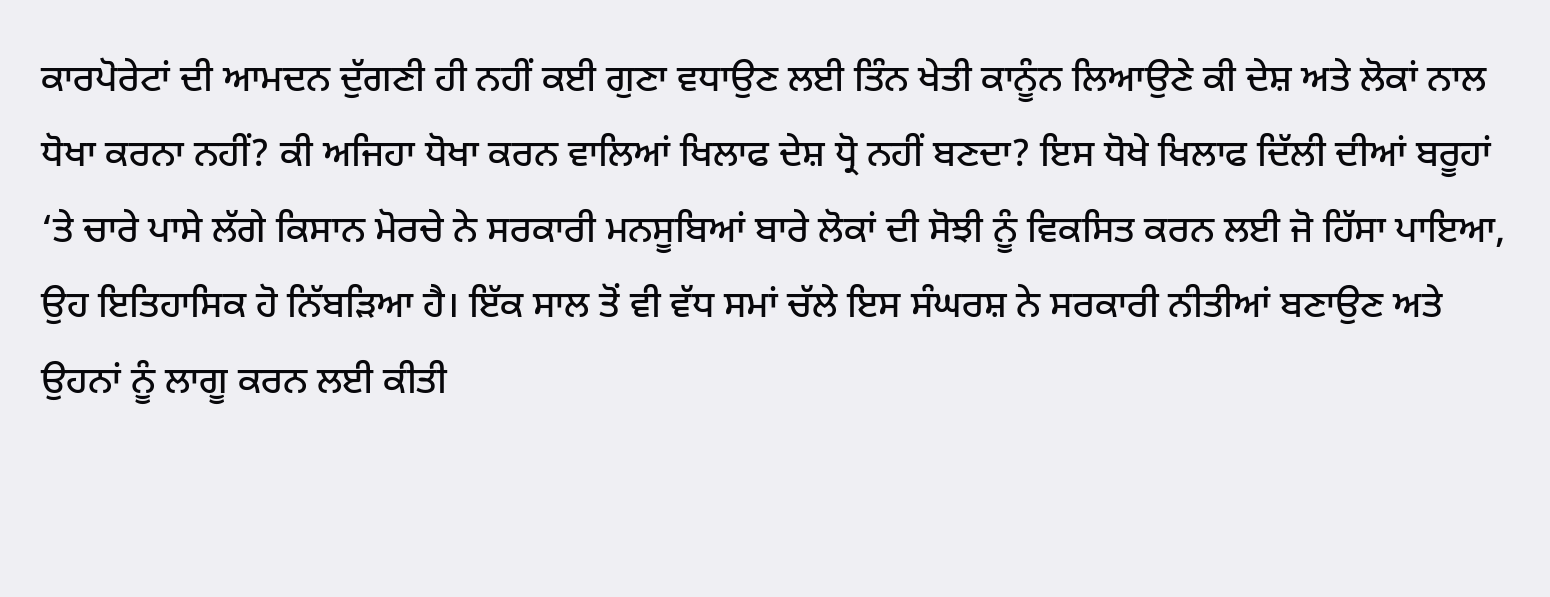ਕਾਰਪੋਰੇਟਾਂ ਦੀ ਆਮਦਨ ਦੁੱਗਣੀ ਹੀ ਨਹੀਂ ਕਈ ਗੁਣਾ ਵਧਾਉਣ ਲਈ ਤਿੰਨ ਖੇਤੀ ਕਾਨੂੰਨ ਲਿਆਉਣੇ ਕੀ ਦੇਸ਼ ਅਤੇ ਲੋਕਾਂ ਨਾਲ ਧੋਖਾ ਕਰਨਾ ਨਹੀਂ? ਕੀ ਅਜਿਹਾ ਧੋਖਾ ਕਰਨ ਵਾਲਿਆਂ ਖਿਲਾਫ ਦੇਸ਼ ਧ੍ਰੋ ਨਹੀਂ ਬਣਦਾ? ਇਸ ਧੋਖੇ ਖਿਲਾਫ ਦਿੱਲੀ ਦੀਆਂ ਬਰੂਹਾਂ ‘ਤੇ ਚਾਰੇ ਪਾਸੇ ਲੱਗੇ ਕਿਸਾਨ ਮੋਰਚੇ ਨੇ ਸਰਕਾਰੀ ਮਨਸੂਬਿਆਂ ਬਾਰੇ ਲੋਕਾਂ ਦੀ ਸੋਝੀ ਨੂੰ ਵਿਕਸਿਤ ਕਰਨ ਲਈ ਜੋ ਹਿੱਸਾ ਪਾਇਆ, ਉਹ ਇਤਿਹਾਸਿਕ ਹੋ ਨਿੱਬੜਿਆ ਹੈ। ਇੱਕ ਸਾਲ ਤੋਂ ਵੀ ਵੱਧ ਸਮਾਂ ਚੱਲੇ ਇਸ ਸੰਘਰਸ਼ ਨੇ ਸਰਕਾਰੀ ਨੀਤੀਆਂ ਬਣਾਉਣ ਅਤੇ ਉਹਨਾਂ ਨੂੰ ਲਾਗੂ ਕਰਨ ਲਈ ਕੀਤੀ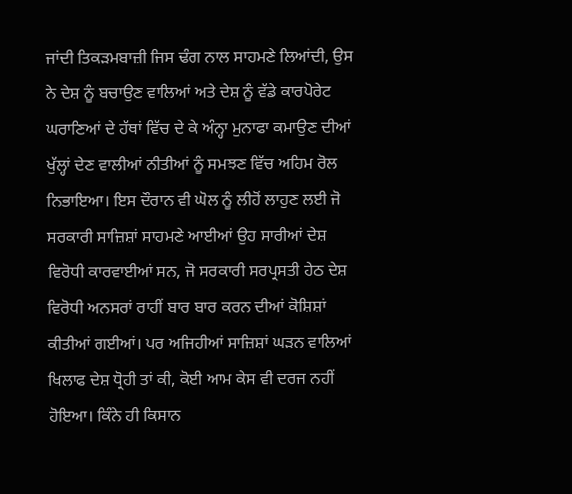ਜਾਂਦੀ ਤਿਕੜਮਬਾਜ਼ੀ ਜਿਸ ਢੰਗ ਨਾਲ ਸਾਹਮਣੇ ਲਿਆਂਦੀ, ਉਸ ਨੇ ਦੇਸ਼ ਨੂੰ ਬਚਾਉਣ ਵਾਲਿਆਂ ਅਤੇ ਦੇਸ਼ ਨੂੰ ਵੱਡੇ ਕਾਰਪੋਰੇਟ ਘਰਾਣਿਆਂ ਦੇ ਹੱਥਾਂ ਵਿੱਚ ਦੇ ਕੇ ਅੰਨ੍ਹਾ ਮੁਨਾਫਾ ਕਮਾਉਣ ਦੀਆਂ ਖੁੱਲ੍ਹਾਂ ਦੇਣ ਵਾਲੀਆਂ ਨੀਤੀਆਂ ਨੂੰ ਸਮਝਣ ਵਿੱਚ ਅਹਿਮ ਰੋਲ ਨਿਭਾਇਆ। ਇਸ ਦੌਰਾਨ ਵੀ ਘੋਲ ਨੂੰ ਲੀਹੋਂ ਲਾਹੁਣ ਲਈ ਜੋ ਸਰਕਾਰੀ ਸਾਜ਼ਿਸ਼ਾਂ ਸਾਹਮਣੇ ਆਈਆਂ ਉਹ ਸਾਰੀਆਂ ਦੇਸ਼ ਵਿਰੋਧੀ ਕਾਰਵਾਈਆਂ ਸਨ, ਜੋ ਸਰਕਾਰੀ ਸਰਪ੍ਰਸਤੀ ਹੇਠ ਦੇਸ਼ ਵਿਰੋਧੀ ਅਨਸਰਾਂ ਰਾਹੀਂ ਬਾਰ ਬਾਰ ਕਰਨ ਦੀਆਂ ਕੋਸ਼ਿਸ਼ਾਂ ਕੀਤੀਆਂ ਗਈਆਂ। ਪਰ ਅਜਿਹੀਆਂ ਸਾਜ਼ਿਸ਼ਾਂ ਘੜਨ ਵਾਲਿਆਂ ਖਿਲਾਫ ਦੇਸ਼ ਧ੍ਰੋਹੀ ਤਾਂ ਕੀ, ਕੋਈ ਆਮ ਕੇਸ ਵੀ ਦਰਜ ਨਹੀਂ ਹੋਇਆ। ਕਿੰਨੇ ਹੀ ਕਿਸਾਨ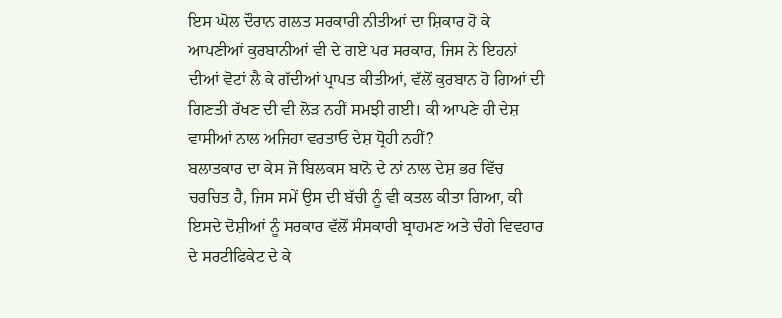ਇਸ ਘੋਲ ਦੌਰਾਨ ਗਲਤ ਸਰਕਾਰੀ ਨੀਤੀਆਂ ਦਾ ਸ਼ਿਕਾਰ ਹੋ ਕੇ ਆਪਣੀਆਂ ਕੁਰਬਾਨੀਆਂ ਵੀ ਦੇ ਗਏ ਪਰ ਸਰਕਾਰ, ਜਿਸ ਨੇ ਇਹਨਾਂ ਦੀਆਂ ਵੋਟਾਂ ਲੈ ਕੇ ਗੱਦੀਆਂ ਪ੍ਰਾਪਤ ਕੀਤੀਆਂ, ਵੱਲੋਂ ਕੁਰਬਾਨ ਹੋ ਗਿਆਂ ਦੀ ਗਿਣਤੀ ਰੱਖਣ ਦੀ ਵੀ ਲੋੜ ਨਹੀਂ ਸਮਝੀ ਗਈ। ਕੀ ਆਪਣੇ ਹੀ ਦੇਸ਼ ਵਾਸੀਆਂ ਨਾਲ ਅਜਿਹਾ ਵਰਤਾਓ ਦੇਸ਼ ਧ੍ਰੋਹੀ ਨਹੀਂ?
ਬਲਾਤਕਾਰ ਦਾ ਕੇਸ ਜੋ ਬਿਲਕਸ ਬਾਨੋ ਦੇ ਨਾਂ ਨਾਲ ਦੇਸ਼ ਭਰ ਵਿੱਚ ਚਰਚਿਤ ਹੈ, ਜਿਸ ਸਮੇਂ ਉਸ ਦੀ ਬੱਚੀ ਨੂੰ ਵੀ ਕਤਲ ਕੀਤਾ ਗਿਆ, ਕੀ ਇਸਦੇ ਦੋਸ਼ੀਆਂ ਨੂੰ ਸਰਕਾਰ ਵੱਲੋਂ ਸੰਸਕਾਰੀ ਬ੍ਰਾਹਮਣ ਅਤੇ ਚੰਗੇ ਵਿਵਹਾਰ ਦੇ ਸਰਟੀਫਿਕੇਟ ਦੇ ਕੇ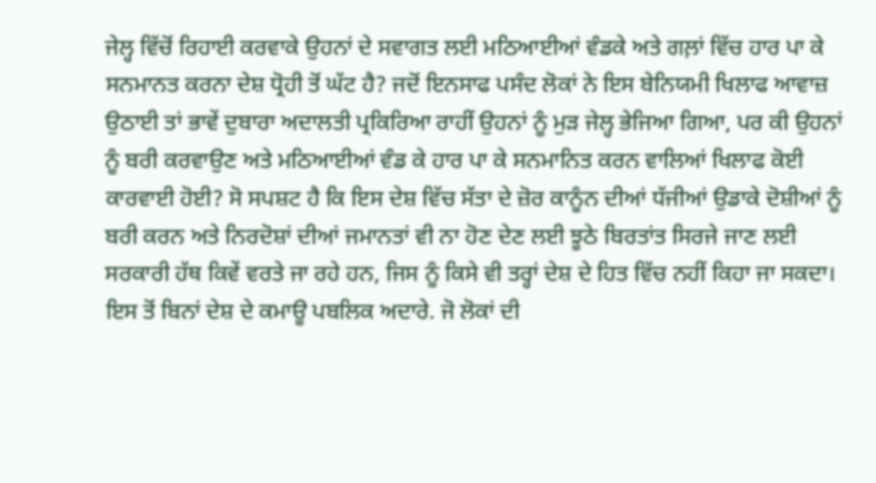ਜੇਲ੍ਹ ਵਿੱਚੋਂ ਰਿਹਾਈ ਕਰਵਾਕੇ ਉਹਨਾਂ ਦੇ ਸਵਾਗਤ ਲਈ ਮਠਿਆਈਆਂ ਵੰਡਕੇ ਅਤੇ ਗਲ਼ਾਂ ਵਿੱਚ ਹਾਰ ਪਾ ਕੇ ਸਨਮਾਨਤ ਕਰਨਾ ਦੇਸ਼ ਧ੍ਰੋਹੀ ਤੋਂ ਘੱਟ ਹੈ? ਜਦੋਂ ਇਨਸਾਫ ਪਸੰਦ ਲੋਕਾਂ ਨੇ ਇਸ ਬੇਨਿਯਮੀ ਖਿਲਾਫ ਆਵਾਜ਼ ਉਠਾਈ ਤਾਂ ਭਾਵੇਂ ਦੁਬਾਰਾ ਅਦਾਲਤੀ ਪ੍ਰਕਿਰਿਆ ਰਾਹੀਂ ਉਹਨਾਂ ਨੂੰ ਮੁੜ ਜੇਲ੍ਹ ਭੇਜਿਆ ਗਿਆ, ਪਰ ਕੀ ਉਹਨਾਂ ਨੂੰ ਬਰੀ ਕਰਵਾਉਣ ਅਤੇ ਮਠਿਆਈਆਂ ਵੰਡ ਕੇ ਹਾਰ ਪਾ ਕੇ ਸਨਮਾਨਿਤ ਕਰਨ ਵਾਲਿਆਂ ਖਿਲਾਫ ਕੋਈ ਕਾਰਵਾਈ ਹੋਈ? ਸੋ ਸਪਸ਼ਟ ਹੈ ਕਿ ਇਸ ਦੇਸ਼ ਵਿੱਚ ਸੱਤਾ ਦੇ ਜ਼ੋਰ ਕਾਨੂੰਨ ਦੀਆਂ ਧੱਜੀਆਂ ਉਡਾਕੇ ਦੋਸ਼ੀਆਂ ਨੂੰ ਬਰੀ ਕਰਨ ਅਤੇ ਨਿਰਦੋਸ਼ਾਂ ਦੀਆਂ ਜਮਾਨਤਾਂ ਵੀ ਨਾ ਹੋਣ ਦੇਣ ਲਈ ਝੂਠੇ ਬਿਰਤਾਂਤ ਸਿਰਜੇ ਜਾਣ ਲਈ ਸਰਕਾਰੀ ਹੱਥ ਕਿਵੇਂ ਵਰਤੇ ਜਾ ਰਹੇ ਹਨ, ਜਿਸ ਨੂੰ ਕਿਸੇ ਵੀ ਤਰ੍ਹਾਂ ਦੇਸ਼ ਦੇ ਹਿਤ ਵਿੱਚ ਨਹੀਂ ਕਿਹਾ ਜਾ ਸਕਦਾ।
ਇਸ ਤੋਂ ਬਿਨਾਂ ਦੇਸ਼ ਦੇ ਕਮਾਊ ਪਬਲਿਕ ਅਦਾਰੇ. ਜੋ ਲੋਕਾਂ ਦੀ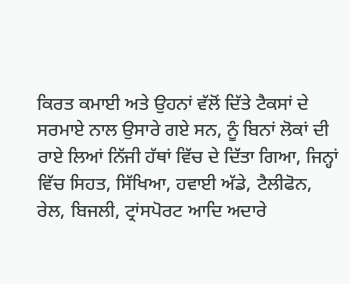ਕਿਰਤ ਕਮਾਈ ਅਤੇ ਉਹਨਾਂ ਵੱਲੋਂ ਦਿੱਤੇ ਟੈਕਸਾਂ ਦੇ ਸਰਮਾਏ ਨਾਲ ਉਸਾਰੇ ਗਏ ਸਨ, ਨੂੰ ਬਿਨਾਂ ਲੋਕਾਂ ਦੀ ਰਾਏ ਲਿਆਂ ਨਿੱਜੀ ਹੱਥਾਂ ਵਿੱਚ ਦੇ ਦਿੱਤਾ ਗਿਆ, ਜਿਨ੍ਹਾਂ ਵਿੱਚ ਸਿਹਤ, ਸਿੱਖਿਆ, ਹਵਾਈ ਅੱਡੇ, ਟੈਲੀਫੋਨ, ਰੇਲ, ਬਿਜਲੀ, ਟ੍ਰਾਂਸਪੋਰਟ ਆਦਿ ਅਦਾਰੇ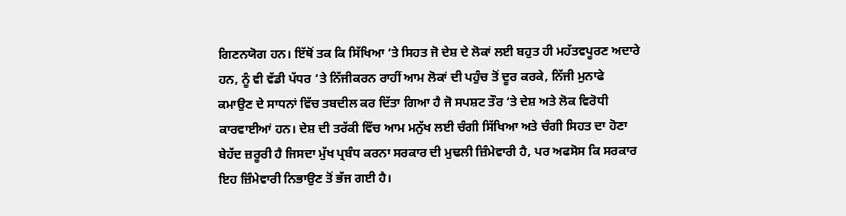ਗਿਣਨਯੋਗ ਹਨ। ਇੱਥੋਂ ਤਕ ਕਿ ਸਿੱਖਿਆ ‘ਤੇ ਸਿਹਤ ਜੋ ਦੇਸ਼ ਦੇ ਲੋਕਾਂ ਲਈ ਬਹੁਤ ਹੀ ਮਹੱਤਵਪੂਰਣ ਅਦਾਰੇ ਹਨ, ਨੂੰ ਵੀ ਵੱਡੀ ਪੱਧਰ ‘ਤੇ ਨਿੱਜੀਕਰਨ ਰਾਹੀਂ ਆਮ ਲੋਕਾਂ ਦੀ ਪਹੁੰਚ ਤੋਂ ਦੂਰ ਕਰਕੇ, ਨਿੱਜੀ ਮੁਨਾਫੇ ਕਮਾਉਣ ਦੇ ਸਾਧਨਾਂ ਵਿੱਚ ਤਬਦੀਲ ਕਰ ਦਿੱਤਾ ਗਿਆ ਹੈ ਜੋ ਸਪਸ਼ਟ ਤੌਰ ‘ਤੇ ਦੇਸ਼ ਅਤੇ ਲੋਕ ਵਿਰੋਧੀ ਕਾਰਵਾਈਆਂ ਹਨ। ਦੇਸ਼ ਦੀ ਤਰੱਕੀ ਵਿੱਚ ਆਮ ਮਨੁੱਖ ਲਈ ਚੰਗੀ ਸਿੱਖਿਆ ਅਤੇ ਚੰਗੀ ਸਿਹਤ ਦਾ ਹੋਣਾ ਬੇਹੱਦ ਜ਼ਰੂਰੀ ਹੈ ਜਿਸਦਾ ਮੁੱਖ ਪ੍ਰਬੰਧ ਕਰਨਾ ਸਰਕਾਰ ਦੀ ਮੁਢਲੀ ਜ਼ਿੰਮੇਵਾਰੀ ਹੈ, ਪਰ ਅਫਸੋਸ ਕਿ ਸਰਕਾਰ ਇਹ ਜ਼ਿੰਮੇਵਾਰੀ ਨਿਭਾਉਣ ਤੋਂ ਭੱਜ ਗਈ ਹੈ।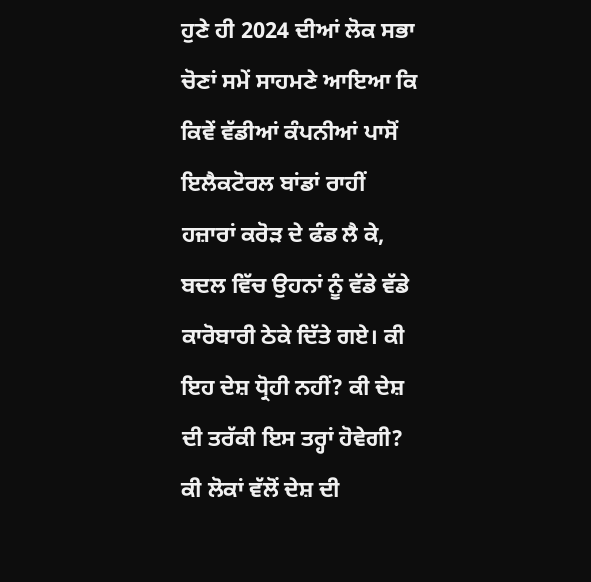ਹੁਣੇ ਹੀ 2024 ਦੀਆਂ ਲੋਕ ਸਭਾ ਚੋਣਾਂ ਸਮੇਂ ਸਾਹਮਣੇ ਆਇਆ ਕਿ ਕਿਵੇਂ ਵੱਡੀਆਂ ਕੰਪਨੀਆਂ ਪਾਸੋਂ ਇਲੈਕਟੋਰਲ ਬਾਂਡਾਂ ਰਾਹੀਂ ਹਜ਼ਾਰਾਂ ਕਰੋੜ ਦੇ ਫੰਡ ਲੈ ਕੇ, ਬਦਲ ਵਿੱਚ ਉਹਨਾਂ ਨੂੰ ਵੱਡੇ ਵੱਡੇ ਕਾਰੋਬਾਰੀ ਠੇਕੇ ਦਿੱਤੇ ਗਏ। ਕੀ ਇਹ ਦੇਸ਼ ਧ੍ਰੋਹੀ ਨਹੀਂ? ਕੀ ਦੇਸ਼ ਦੀ ਤਰੱਕੀ ਇਸ ਤਰ੍ਹਾਂ ਹੋਵੇਗੀ? ਕੀ ਲੋਕਾਂ ਵੱਲੋਂ ਦੇਸ਼ ਦੀ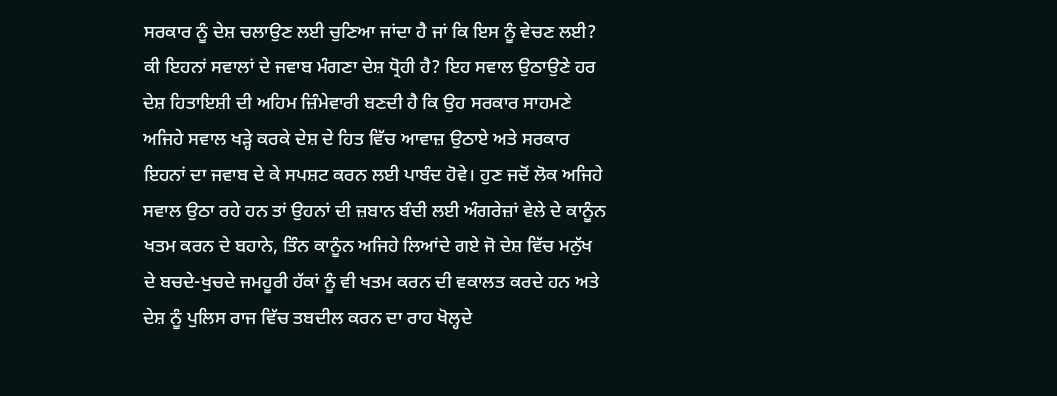ਸਰਕਾਰ ਨੂੰ ਦੇਸ਼ ਚਲਾਉਣ ਲਈ ਚੁਣਿਆ ਜਾਂਦਾ ਹੈ ਜਾਂ ਕਿ ਇਸ ਨੂੰ ਵੇਚਣ ਲਈ? ਕੀ ਇਹਨਾਂ ਸਵਾਲਾਂ ਦੇ ਜਵਾਬ ਮੰਗਣਾ ਦੇਸ਼ ਧ੍ਰੋਹੀ ਹੈ? ਇਹ ਸਵਾਲ ਉਠਾਉਣੇ ਹਰ ਦੇਸ਼ ਹਿਤਾਇਸ਼ੀ ਦੀ ਅਹਿਮ ਜ਼ਿੰਮੇਵਾਰੀ ਬਣਦੀ ਹੈ ਕਿ ਉਹ ਸਰਕਾਰ ਸਾਹਮਣੇ ਅਜਿਹੇ ਸਵਾਲ ਖੜ੍ਹੇ ਕਰਕੇ ਦੇਸ਼ ਦੇ ਹਿਤ ਵਿੱਚ ਆਵਾਜ਼ ਉਠਾਏ ਅਤੇ ਸਰਕਾਰ ਇਹਨਾਂ ਦਾ ਜਵਾਬ ਦੇ ਕੇ ਸਪਸ਼ਟ ਕਰਨ ਲਈ ਪਾਬੰਦ ਹੋਵੇ। ਹੁਣ ਜਦੋਂ ਲੋਕ ਅਜਿਹੇ ਸਵਾਲ ਉਠਾ ਰਹੇ ਹਨ ਤਾਂ ਉਹਨਾਂ ਦੀ ਜ਼ਬਾਨ ਬੰਦੀ ਲਈ ਅੰਗਰੇਜ਼ਾਂ ਵੇਲੇ ਦੇ ਕਾਨੂੰਨ ਖਤਮ ਕਰਨ ਦੇ ਬਹਾਨੇ, ਤਿੰਨ ਕਾਨੂੰਨ ਅਜਿਹੇ ਲਿਆਂਦੇ ਗਏ ਜੋ ਦੇਸ਼ ਵਿੱਚ ਮਨੁੱਖ ਦੇ ਬਚਦੇ-ਖੁਚਦੇ ਜਮਹੂਰੀ ਹੱਕਾਂ ਨੂੰ ਵੀ ਖਤਮ ਕਰਨ ਦੀ ਵਕਾਲਤ ਕਰਦੇ ਹਨ ਅਤੇ ਦੇਸ਼ ਨੂੰ ਪੁਲਿਸ ਰਾਜ ਵਿੱਚ ਤਬਦੀਲ ਕਰਨ ਦਾ ਰਾਹ ਖੋਲ੍ਹਦੇ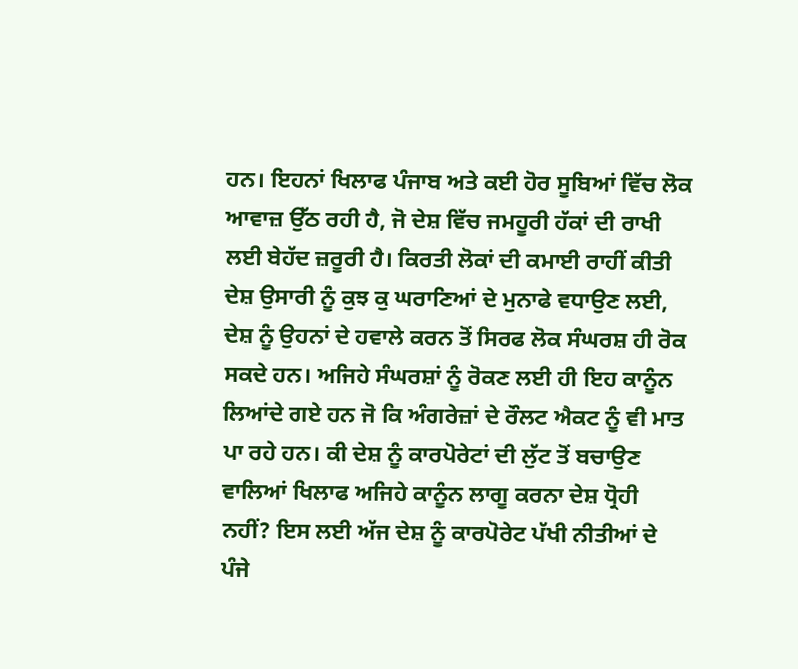ਹਨ। ਇਹਨਾਂ ਖਿਲਾਫ ਪੰਜਾਬ ਅਤੇ ਕਈ ਹੋਰ ਸੂਬਿਆਂ ਵਿੱਚ ਲੋਕ ਆਵਾਜ਼ ਉੱਠ ਰਹੀ ਹੈ, ਜੋ ਦੇਸ਼ ਵਿੱਚ ਜਮਹੂਰੀ ਹੱਕਾਂ ਦੀ ਰਾਖੀ ਲਈ ਬੇਹੱਦ ਜ਼ਰੂਰੀ ਹੈ। ਕਿਰਤੀ ਲੋਕਾਂ ਦੀ ਕਮਾਈ ਰਾਹੀਂ ਕੀਤੀ ਦੇਸ਼ ਉਸਾਰੀ ਨੂੰ ਕੁਝ ਕੁ ਘਰਾਣਿਆਂ ਦੇ ਮੁਨਾਫੇ ਵਧਾਉਣ ਲਈ, ਦੇਸ਼ ਨੂੰ ਉਹਨਾਂ ਦੇ ਹਵਾਲੇ ਕਰਨ ਤੋਂ ਸਿਰਫ ਲੋਕ ਸੰਘਰਸ਼ ਹੀ ਰੋਕ ਸਕਦੇ ਹਨ। ਅਜਿਹੇ ਸੰਘਰਸ਼ਾਂ ਨੂੰ ਰੋਕਣ ਲਈ ਹੀ ਇਹ ਕਾਨੂੰਨ ਲਿਆਂਦੇ ਗਏ ਹਨ ਜੋ ਕਿ ਅੰਗਰੇਜ਼ਾਂ ਦੇ ਰੌਲਟ ਐਕਟ ਨੂੰ ਵੀ ਮਾਤ ਪਾ ਰਹੇ ਹਨ। ਕੀ ਦੇਸ਼ ਨੂੰ ਕਾਰਪੋਰੇਟਾਂ ਦੀ ਲੁੱਟ ਤੋਂ ਬਚਾਉਣ ਵਾਲਿਆਂ ਖਿਲਾਫ ਅਜਿਹੇ ਕਾਨੂੰਨ ਲਾਗੂ ਕਰਨਾ ਦੇਸ਼ ਧ੍ਰੋਹੀ ਨਹੀਂ? ਇਸ ਲਈ ਅੱਜ ਦੇਸ਼ ਨੂੰ ਕਾਰਪੋਰੇਟ ਪੱਖੀ ਨੀਤੀਆਂ ਦੇ ਪੰਜੇ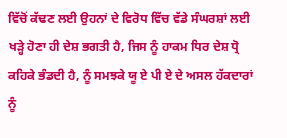ਵਿੱਚੋਂ ਕੱਢਣ ਲਈ ਉਹਨਾਂ ਦੇ ਵਿਰੋਧ ਵਿੱਚ ਵੱਡੇ ਸੰਘਰਸ਼ਾਂ ਲਈ ਖੜ੍ਹੇ ਹੋਣਾ ਹੀ ਦੇਸ਼ ਭਗਤੀ ਹੈ, ਜਿਸ ਨੂੰ ਹਾਕਮ ਧਿਰ ਦੇਸ਼ ਧ੍ਰੋ ਕਹਿਕੇ ਭੰਡਦੀ ਹੈ, ਨੂੰ ਸਮਝਕੇ ਯੂ ਏ ਪੀ ਏ ਦੇ ਅਸਲ ਹੱਕਦਾਰਾਂ ਨੂੰ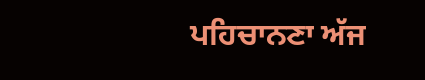ਪਹਿਚਾਨਣਾ ਅੱਜ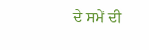ਦੇ ਸਮੇਂ ਦੀ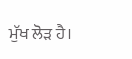ਮੁੱਖ ਲੋੜ ਹੈ।